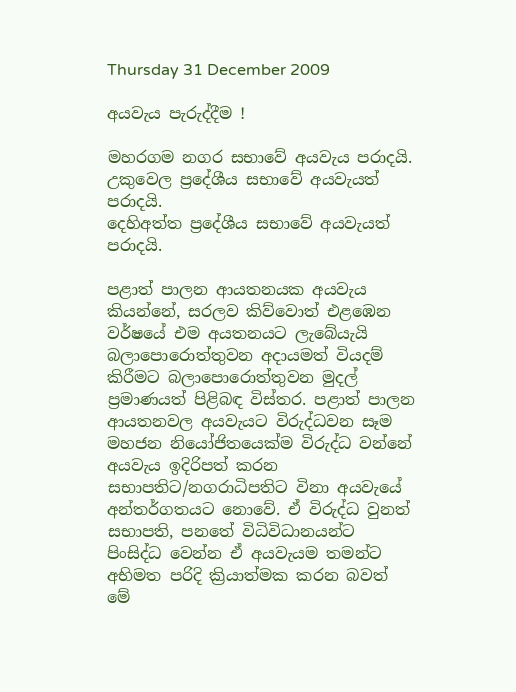Thursday 31 December 2009

අයවැය පැරුද්දීම !

මහරගම නගර සභාවේ අයවැය පරාදයි.
උකුවෙල ප්‍රදේශීය සභාවේ අයවැයත් පරාදයි.
දෙහිඅත්ත ප්‍රදේශීය සභාවේ අයවැයත් පරාදයි.

පළාත් පාලන ආයතනයක අයවැය කියන්නේ, සරලව කිව්වොත් එළඹෙන වර්ෂයේ එම අයතනයට ලැබේයැයි බලාපොරොත්තුවන අදායමත් වියදම් කිරීමට බලාපොරොත්තුවන මුදල් ප්‍රමාණයත් පිළිබඳ විස්තර. පළාත් පාලන ආයතනවල අයවැයට විරුද්ධවන සෑම මහජන නියෝජිතයෙක්ම විරුද්ධ වන්නේ අයවැය ඉදිරිපත් කරන සභාපතිට/නගරාධිපතිට විනා අයවැයේ අන්තර්ගතයට නොවේ. ඒ විරුද්ධ වුනත් සභාපති, පනතේ විධිවිධානයන්ට පිංසිද්ධ වෙන්න ඒ අයවැයම තමන්ට අභිමත පරිදි ක්‍රියාත්මක කරන බවත් මේ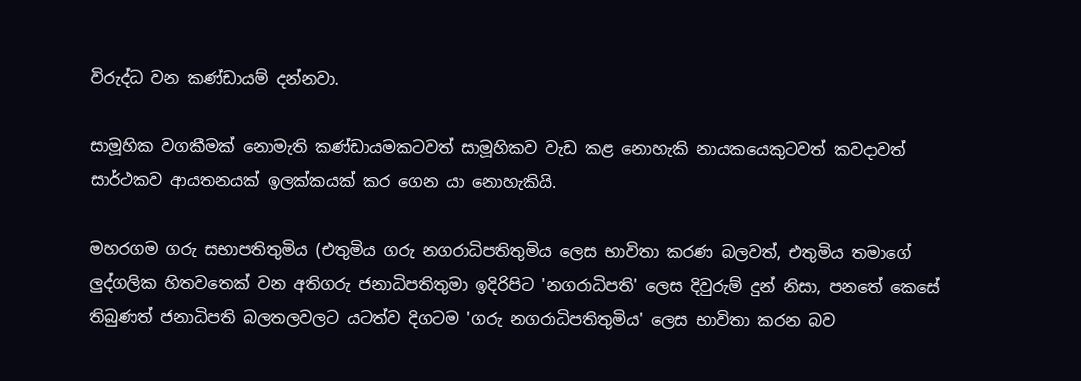විරුද්ධ වන කණ්ඩායම් දන්නවා.

සාමූහික වගකීමක් නොමැති කණ්ඩායමකටවත් සාමූහිකව වැඩ කළ නොහැකි නායකයෙකුටවත් කවදාවත් සාර්ථකව ආයතනයක් ඉලක්කයක් කර ගෙන යා නොහැකියි.

මහරගම ගරු සභාපතිතුමිය (එතුමිය ගරු නගරාධිපතිතුමිය ලෙස භාවිතා කරණ බලවත්, එතුමිය තමාගේ ලුද්ගලික හිතවතෙක් වන අතිගරු ජනාධිපතිතුමා ඉදිරිපිට 'නගරාධිපති' ලෙස දිවුරුම් දුන් නිසා, පනතේ කෙසේ තිබුණත් ජනාධිපති බලතලවලට යටත්ව දිගටම 'ගරු නගරාධිපතිතුමිය' ලෙස භාවිතා කරන බව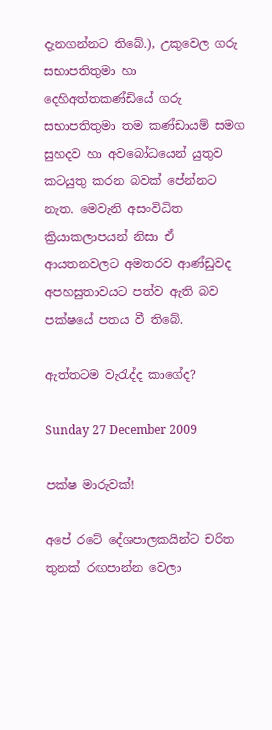දැනගන්නට තිබේ.), උකුවෙල ගරු සභාපතිතුමා හා දෙහිඅත්තකණ්ඩියේ ගරු සභාපතිතුමා තම කණ්ඩායම් සමග සුහදව හා අවබෝධයෙන් යුතුව කටයුතු කරන බවක් පේන්නට නැත. මෙවැනි අසංවිධිත ක්‍රියාකලාපයන් නිසා ඒ ආයතනවලට අමතරව ආණ්ඩුවද අපහසුතාවයට පත්ව ඇති බව පක්ෂයේ පතය වී තිබේ.

ඇත්තටම වැරැද්ද කාගේද?

Sunday 27 December 2009

පක්ෂ මාරුවක්!

අපේ රටේ දේශපාලකයින්ට චරිත තුනක් රඟපාන්න වෙලා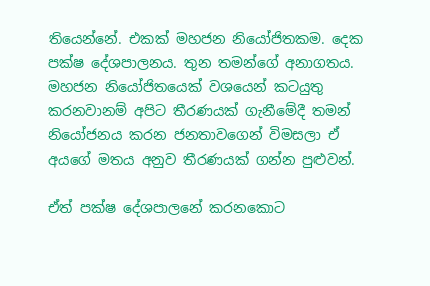තියෙන්නේ. එකක් මහජන නියෝජිතකම. දෙක පක්ෂ දේශපාලනය. තුන තමන්ගේ අනාගතය. මහජන නියෝජිතයෙක් වශයෙන් කටයුතු කරනවානම් අපිට තීරණයක් ගැනීමේදී තමන් නියෝජනය කරන ජනතාවගෙන් විමසලා ඒ අයගේ මතය අනුව තීරණයක් ගන්න පුළුවන්.

ඒත් පක්ෂ දේශපාලනේ කරනකොට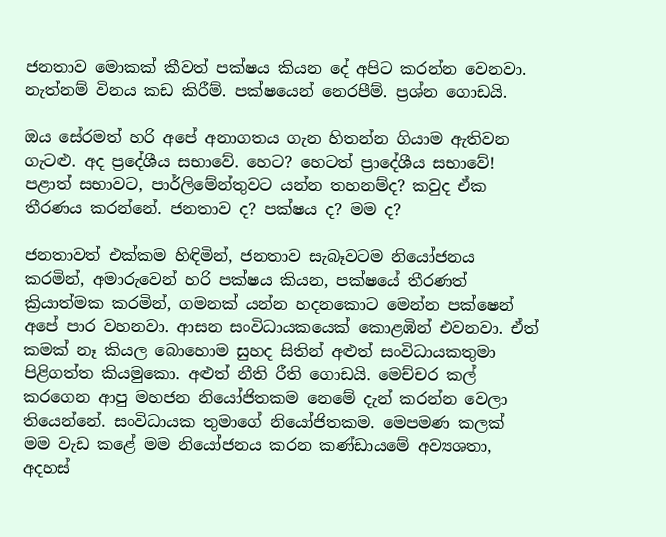ජනතාව මොකක් කීවත් පක්ෂය කියන දේ අපිට කරන්න වෙනවා. නැත්නම් විනය කඩ කිරීම්. පක්ෂයෙන් නෙරපීම්. ප්‍රශ්න ගොඩයි.

ඔය සේරමත් හරි අපේ අනාගතය ගැන හිතන්න ගියාම ඇතිවන ගැටළු. අද ප්‍රදේශීය සභාවේ. හෙට? හෙටත් ප්‍රාදේශීය සභාවේ! පළාත් සභාවට, පාර්ලිමේන්තුවට යන්න තහනම්ද? කවුද ඒක තීරණය කරන්නේ. ජනතාව ද? පක්ෂය ද? මම ද?

ජනතාවත් එක්කම හිඳිමින්, ජනතාව සැබෑවටම නියෝජනය කරමින්, අමාරුවෙන් හරි පක්ෂය කියන, පක්ෂයේ තීරණත් ක්‍රියාත්මක කරමින්, ගමනක් යන්න හදනකොට මෙන්න පක්ෂෙන් අපේ පාර වහනවා. ආසන සංවිධායකයෙක් කොළඹින් එවනවා. ඒත් කමක් නෑ කියල බොහොම සුහද සිතින් අළුත් සංවිධායකතුමා පිළිගත්ත කියමුකො. අළුත් නීති රීති ගොඩයි. මෙච්චර කල් කරගෙන ආපු මහජන නියෝජිතකම නෙමේ දැන් කරන්න වෙලා තියෙන්නේ. සංවිධායක තුමාගේ නියෝජිතකම. මෙපමණ කලක් මම වැඩ කළේ මම නියෝජනය කරන කණ්ඩායමේ අව්‍යශතා, අදහස්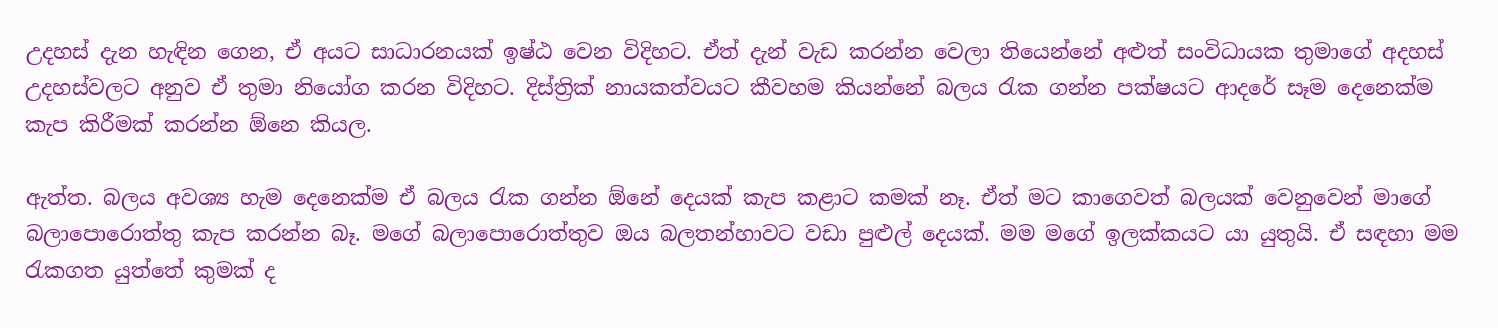උදහස් දැන හැඳින ගෙන, ඒ අයට සාධාරනයක් ඉෂ්ඨ වෙන විදිහට. ඒත් දැන් වැඩ කරන්න වෙලා තියෙන්නේ අළුත් සංවිධායක තුමාගේ අදහස් උදහස්වලට අනුව ඒ තුමා නියෝග කරන විදිහට. දිස්ත්‍රික් නායකත්වයට කීවහම කියන්නේ බලය රැක ගන්න පක්ෂයට ආදරේ සෑම දෙනෙක්ම කැප කිරීමක් කරන්න ඕනෙ කියල.

ඇත්ත. බලය අවශ්‍ය හැම දෙනෙක්ම ඒ බලය රැක ගන්න ඕනේ දෙයක් කැප කළාට කමක් නෑ. ඒත් මට කාගෙවත් බලයක් වෙනුවෙන් මාගේ බලාපොරොත්තු කැප කරන්න බෑ. මගේ බලාපොරොත්තුව ඔය බලතන්හාවට වඩා පුළුල් දෙයක්. මම මගේ ඉලක්කයට යා යුතුයි. ඒ සඳහා මම රැකගත යුත්තේ කුමක් ද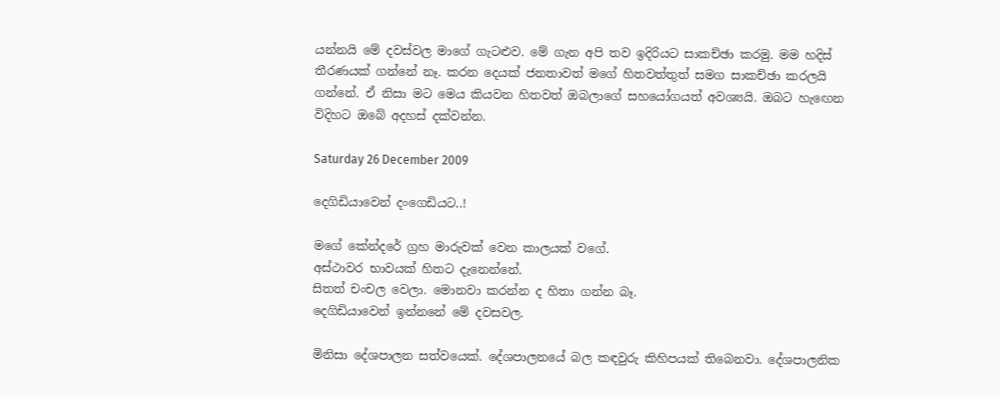යන්නයි මේ දවස්වල මාගේ ගැටළුව. මේ ගැන අපි තව ඉදිරියට සාකච්ඡා කරමු. මම හදිස් තීරණයක් ගන්නේ නෑ. කරන දෙයක් ජනතාවත් මගේ හිතවත්තුත් සමග සාකච්ඡා කරලයි ගන්නේ. ඒ නිසා මට මෙය කියවන හිතවත් ඔබලාගේ සහයෝගයත් අවශ්‍යයි. ඔබට හැ‍ඟෙන විදිහට ඔබේ අදහස් දක්වන්න.

Saturday 26 December 2009

දෙගිඩියාවෙන් දංගෙඩියට..!

මගේ කේන්දරේ ග්‍රහ මාරුවක් වෙන කාලයක් වගේ.
අස්ථාවර භාවයක් හිතට දැනෙන්නේ.
සිතත් චංචල වෙලා. මොනවා කරන්න ද හිතා ගන්න බෑ.
දෙගිඩියාවෙන් ඉන්නනේ මේ දවසවල.

මිනිසා දේශපාලන සත්වයෙක්. දේශපාලනයේ බල කඳවුරු කිහිපයක් තිබෙනවා. දේශපාලනික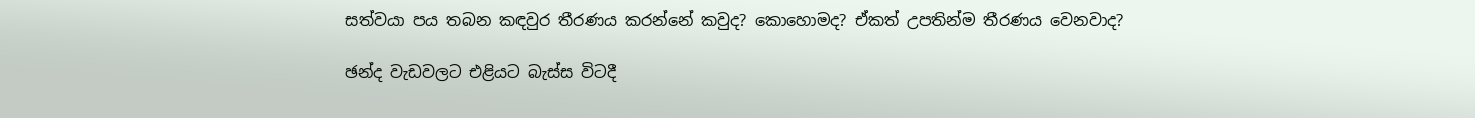සත්වයා පය තබන කඳවුර තීරණය කරන්නේ කවුද? කොහොමද? ඒකත් උපතින්ම තීරණය වෙනවාද?

ඡන්ද වැඩවලට එළියට බැස්ස විටදී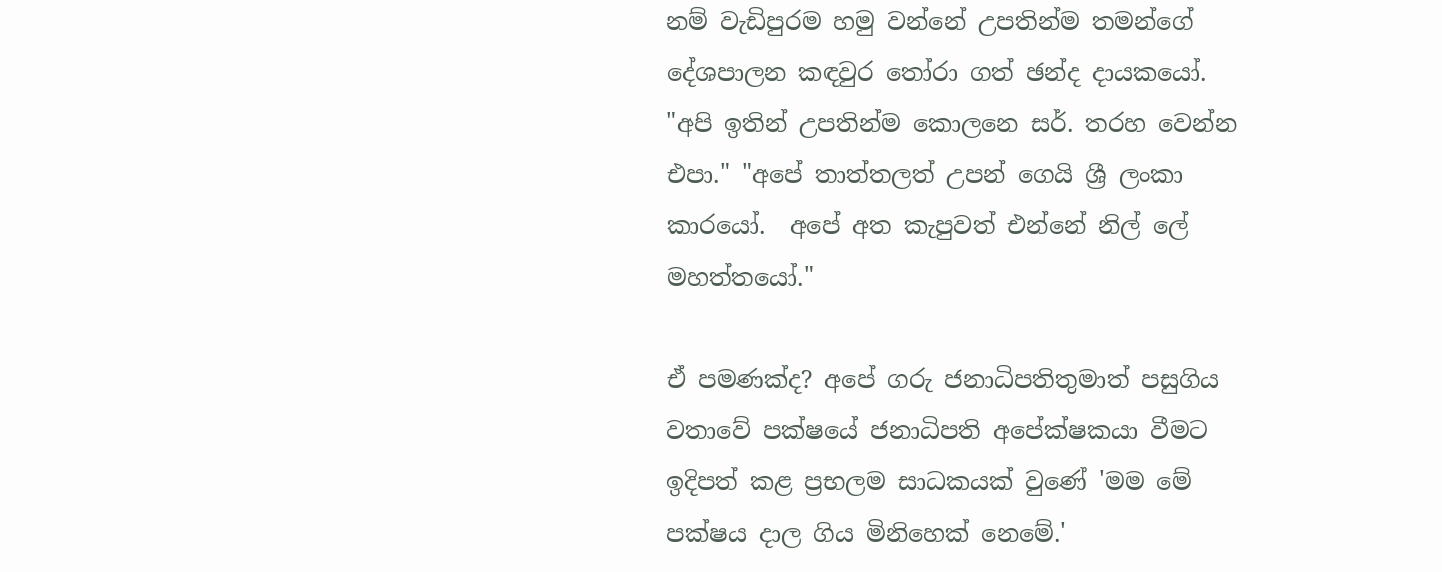නම් වැඩිපුරම හමු වන්නේ උපතින්ම තමන්ගේ දේශපාලන කඳවුර තෝරා ගත් ඡන්ද දායකයෝ. "අපි ඉතින් උපතින්ම කොලනෙ සර්. තරහ වෙන්න එපා." "අපේ තාත්තලත් උපන් ගෙයි ශ්‍රී ලංකා කාරයෝ.  අපේ අත කැපුවත් එන්නේ නිල් ලේ මහත්තයෝ."

ඒ පමණක්ද? අපේ ගරු ජනාධිපතිතුමාත් පසුගිය වතාවේ පක්ෂයේ ජනාධිපති අපේක්ෂකයා වීමට ඉදිපත් කළ ප්‍රභලම සාධකයක් වුණේ 'මම මේ පක්ෂය දාල ගිය මිනිහෙක් නෙමේ.'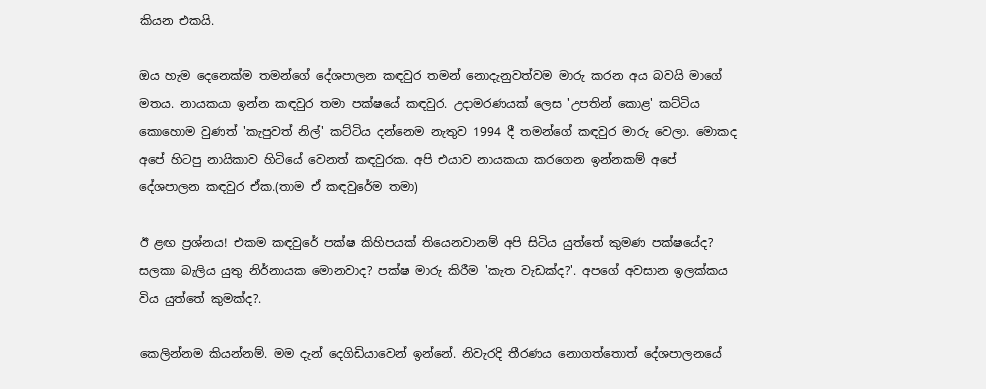කියන එකයි.

ඔය හැම දෙනෙක්ම තමන්ගේ දේශපාලන කඳවුර තමන් නොදැනුවත්වම මාරු කරන අය බවයි මාගේ මතය. නායකයා ඉන්න කඳවුර තමා පක්ෂයේ කඳවුර. උදාමරණයක් ලෙස 'උපතින් කොළ' කට්ටිය කොහොම වුණත් 'කැපුවත් නිල්' කට්ටිය දන්නෙම නැතුව 1994 දී තමන්ගේ කඳවුර මාරු වෙලා. මොකද අපේ හිටපු නායිකාව හිටියේ වෙනත් කඳවුරක. අපි එයාව නායකයා කරගෙන ඉන්නකම් අපේ දේශපාලන කඳවුර ඒක.(තාම ඒ කඳවුරේම තමා)

ඊ ළඟ ප්‍රශ්නය! එකම කඳවුරේ පක්ෂ කිහිපයක් තියෙනවානම් අපි සිටිය යුත්තේ කුමණ පක්ෂයේද? සලකා බැලිය යුතු නිර්නායක මොනවාද? පක්ෂ මාරු කිරීම 'කැත වැඩක්ද?'. අපගේ අවසාන ඉලක්කය විය යුත්තේ කුමක්ද?.

කෙලින්නම කියන්නම්. මම දැන් දෙගිඩියාවෙන් ඉන්නේ. නිවැරදි තීරණය නොගත්තොත් දේශපාලනයේ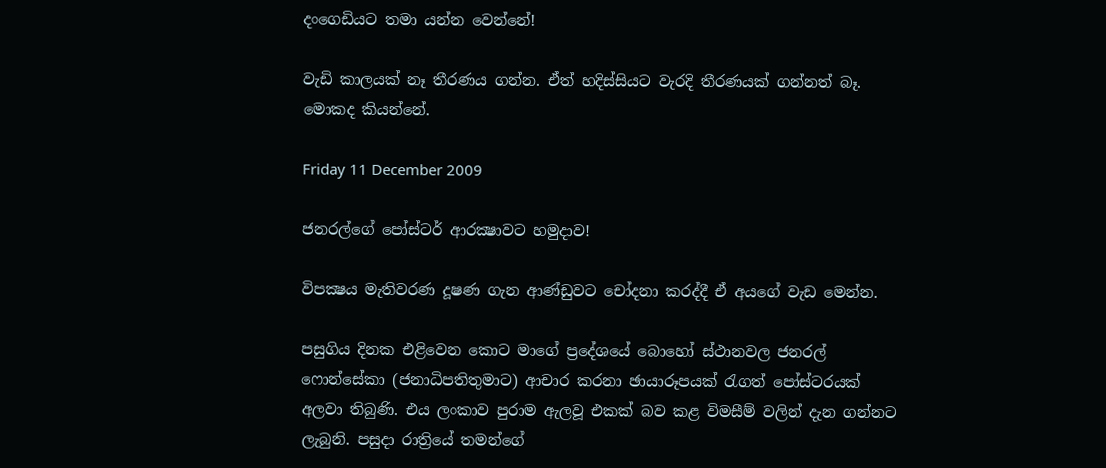දංගෙඩියට තමා යන්න වෙන්නේ!

වැඩි කාලයක් නෑ තීරණය ගන්න. ඒත් හදිස්සියට වැරදි තීරණයක් ගන්නත් බෑ. මොකද කියන්නේ.

Friday 11 December 2009

ජනරල්ගේ පෝස්ටර් ආරක්‍ෂාවට හමුදාව!

විපක්‍ෂය මැතිවරණ දූෂණ ගැන ආණ්ඩුවට චෝදනා කරද්දී ඒ අයගේ වැඩ මෙන්න.

පසුගිය දිනක එළිවෙන කොට මාගේ ප්‍රදේශයේ බොහෝ ස්ථානවල ජනරල් ෆොන්සේකා (ජනාධිපතිතුමාට) ආචාර කරනා ඡායාරූපයක් රැගත් පෝස්ටරයක් අලවා තිබුණි. එය ලංකාව පුරාම ඇලවූ එකක් බව කළ විමසීම් වලින් දැන ගන්නට ලැබුනි. පසුදා රාත්‍රියේ තමන්ගේ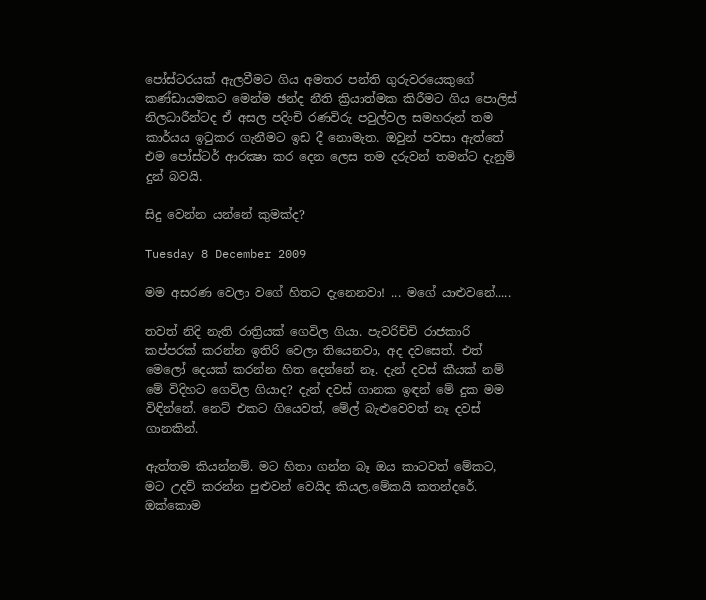පෝස්ටරයක් ඇලවීමට ගිය අමතර පන්ති ගුරුවරයෙකුගේ කණ්ඩායමකට මෙන්ම ඡන්ද නීති ක්‍රියාත්මක කිරීමට ගිය පොලිස් නිලධාරීන්ටද ඒ අසල පදිංචි රණවිරු පවුල්වල සමහරුන් තම කාර්යය ඉටුකර ගැනීමට ඉඩ දී නොමැත. ඔවුන් පවසා ඇත්තේ එම පෝස්ටර් ආරක්‍ෂා කර දෙන ලෙස තම දරුවන් තමන්ට දැනුම් දුන් බවයි.

සිදු වෙන්න යන්නේ කුමක්ද?

Tuesday 8 December 2009

මම අසරණ වෙලා වගේ හිතට දැනෙනවා! ... මගේ යාළුවනේ.....

තවත් නිදි නැති රාත්‍රියක් ගෙවිල ගියා. පැවරිච්චි රාජකාරි කප්පරක් කරන්න ඉතිරි වෙලා තියෙනවා, අද දවසෙත්. එත් මෙලෝ දෙයක් කරන්න හිත දෙන්නේ නෑ. දැන් දවස් කීයක් නම් මේ විදිහට ගෙවිල ගියාද? දැන් දවස් ගානක ඉඳන් මේ දුක මම විඳින්නේ. නෙට් එකට ගියෙවත්, මේල් බැළුවෙවත් නෑ දවස් ගානකින්.

ඇත්තම කියන්නම්. මට හිතා ගන්න බෑ ඔය කාටවත් මේකට, මට උදව් කරන්න පුළුවන් වෙයිද කියල.මේකයි කතන්දරේ. ඔක්කොම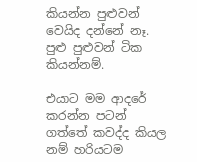කියන්න පුළුවන් වෙයිද දන්නේ නෑ. පුළු පුළුවන් ටික කියන්නම්.

එයාට මම ආදරේ කරන්න පටන් ගත්තේ කවද්ද කියල නම් හරියටම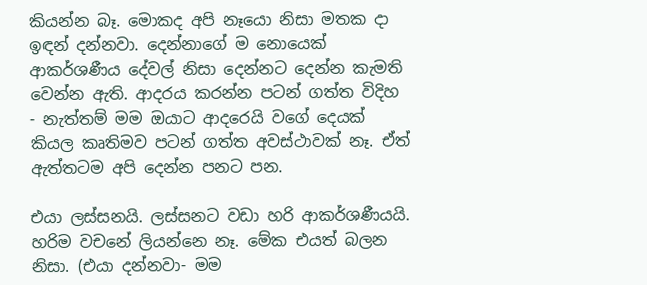කියන්න බෑ. මොකද අපි නෑයො නිසා මතක දා ඉඳන් දන්නවා. දෙන්නාගේ ම නොයෙක් ආකර්ශණීය දේවල් නිසා දෙන්නට දෙන්න කැමති වෙන්න ඇති. ආදරය කරන්න පටන් ගත්ත විදිහ - නැත්තම් මම ඔයාට ආදරෙයි වගේ දෙයක් කියල කෘතිමව පටන් ගත්ත අවස්ථාවක් නෑ. ඒත් ඇත්තටම අපි දෙන්න පනට පන.

එයා ලස්සනයි. ලස්සනට වඩා හරි ආකර්ශණීයයි. හරිම වචනේ ලියන්නෙ නෑ. මේක එයත් බලන නිසා. (එයා දන්නවා- මම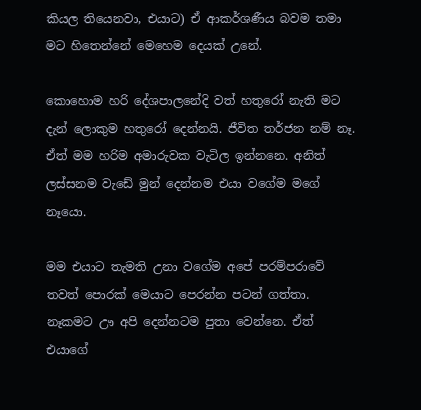කියල තියෙනවා, එයාට) ඒ ආකර්ශණීය බවම තමා මට හිතෙන්නේ මෙහෙම දෙයක් උනේ.

කොහොම හරි දේශපාලනේදි වත් හතුරෝ නැති මට දැන් ලොකුම හතුරෝ දෙන්නයි. ජීවිත තර්ජන නම් නෑ. ඒත් මම හරිම අමාරුවක වැටිල ඉන්නනෙ. අනිත් ලස්සනම වැඩේ මුන් දෙන්නම එයා වගේම මගේ නෑයො.

මම එයාට තැමති උනා වගේම අපේ පරම්පරාවේ තවත් පොරක් මෙයාට පෙරන්න පටන් ගත්තා. නෑකමට ඌ අපි දෙන්නටම පුතා වෙන්නෙ. ඒත් එයාගේ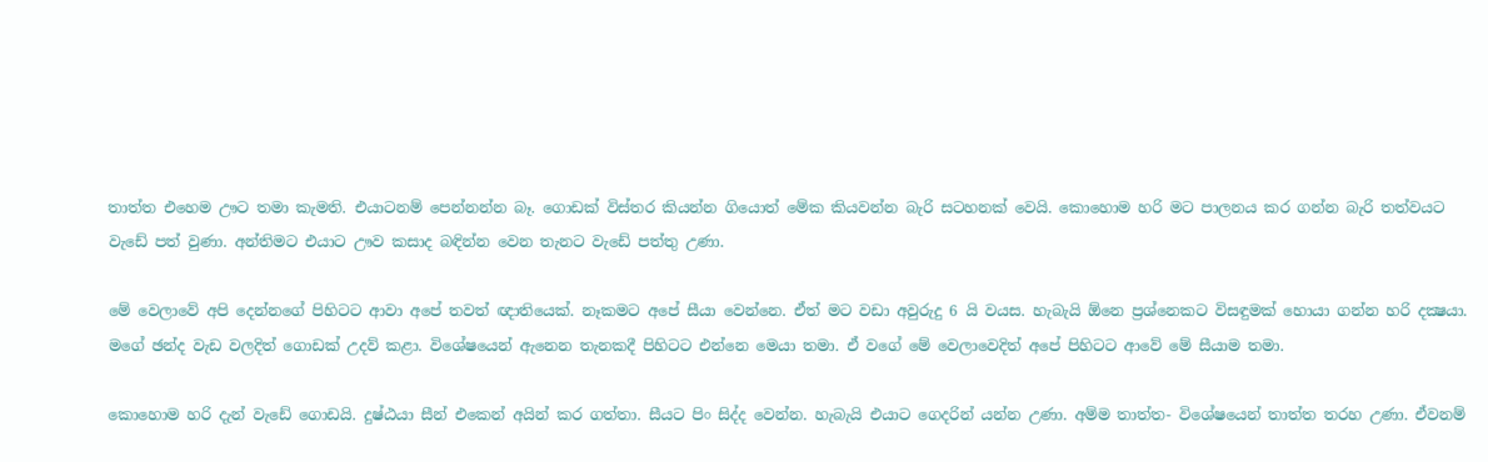තාත්ත එහෙම ඌට තමා කැමති. එයාටනම් පෙන්නන්න බෑ. ගොඩක් විස්තර කියන්න ගියොත් මේක කියවන්න බැරි සටහනක් වෙයි. කොහොම හරි මට පාලනය කර ගන්න බැරි තත්වයට වැඩේ පත් වුණා. අන්තිමට එයාට ඌව කසාද බඳින්න වෙන තැනට වැඩේ පත්තු උණා.

මේ වෙලාවේ අපි දෙන්නගේ පිහිටට ආවා අපේ තවත් ඥාතියෙක්. නෑකමට අපේ සීයා වෙන්නෙ. ඒත් මට වඩා අවුරුදු 6 යි වයස. හැබැයි ඕනෙ ප්‍රශ්නෙකට විසඳුමක් හොයා ගන්න හරි දක්‍ෂයා. මගේ ඡන්ද වැඩ වලදිත් ගොඩක් උදව් කළා. විශේෂයෙන් ඇනෙන තැනකදී පිහිටට එන්නෙ මෙයා තමා. ඒ වගේ මේ වෙලාවෙදිත් අපේ පිහිටට ආවේ මේ සීයාම තමා.

කොහොම හරි දැන් වැඩේ ගොඩයි. දුෂ්ඨයා සීන් එකෙන් අයින් කර ගත්තා. සීයට පිං සිද්ද වෙන්න. හැබැයි එයාට ගෙදරින් යන්න උණා. අම්ම තාත්ත- විශේෂයෙන් තාත්ත තරහ උණා. ඒවනම්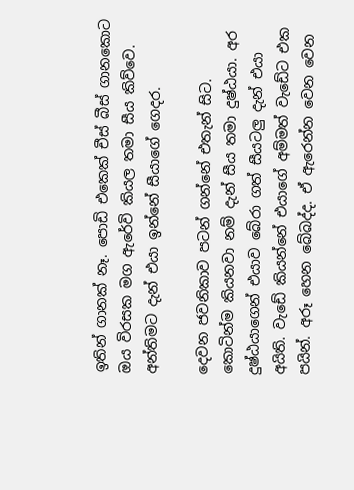ඉතින් ගානක් නෑ. පොඩි එකෙක් චීස් බීස් ගානකොට ඔය විරසක මග ඇරේවි කියල තමා සීය කිව්වෙ. අන්තිමට දැන් එයා ඉන්නේ සීයාගේ ගෙදර.

දෙවන ජවනිකාව පටන් ගන්නේ එතැන් සිට. කොටින්ම කියනවා නම් දැන් සීය තමා දුෂ්ඨයා. අර දුෂ්ඨයාගෙන් එයාව බේරා ගත් සීයටලු දැන් එයා අයිති. වැඩේ කියන්නේ එයාගේ අම්මත් වැඩේට එක පයින්. අරූ හෙන බේබද්ද. ඒ ඇරෙන්න වෙන වෙන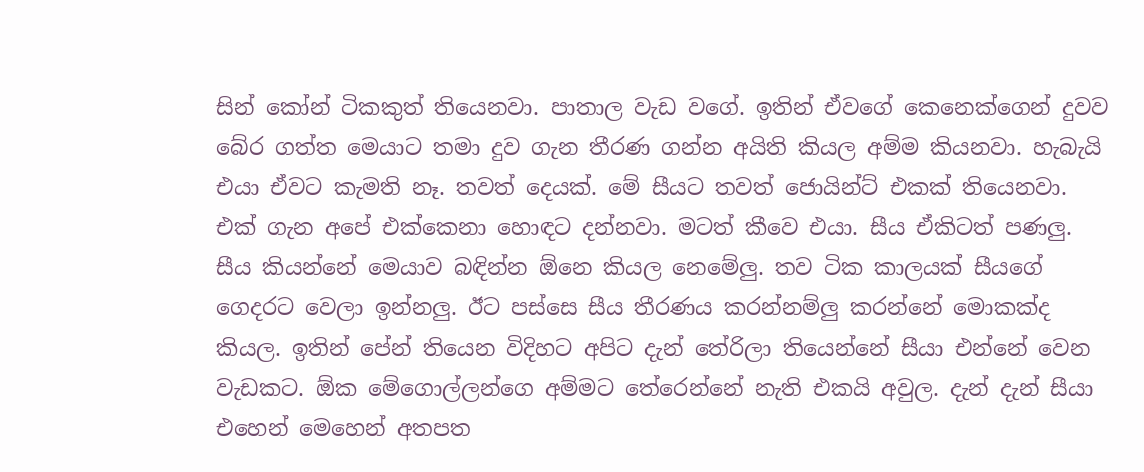සින් කෝන් ටිකකුත් තියෙනවා. පාතාල වැඩ වගේ. ඉතින් ඒවගේ කෙනෙක්ගෙන් දුවව බේර ගත්ත මෙයාට තමා දුව ගැන තීරණ ගන්න අයිති කියල අම්ම කියනවා. හැබැයි එයා ඒවට කැමති නෑ. තවත් දෙයක්. මේ සීයට තවත් ජොයින්ට් එකක් තියෙනවා. එක් ගැන අපේ එක්කෙනා හොඳට දන්නවා. මටත් කීවෙ එයා. සීය ඒකිටත් පණලු. සීය කියන්නේ මෙයාව බඳින්න ඕනෙ කියල නෙමේලු. තව ටික කාලයක් සීයගේ ගෙදරට වෙලා ඉන්නලු. ඊට පස්සෙ සීය තීරණය කරන්නම්ලු කරන්නේ මොකක්ද කියල. ඉතින් පේන් තියෙන විදිහට අපිට දැන් තේරිලා තියෙන්නේ සීයා එන්නේ වෙන වැඩකට. ඕක මේගොල්ලන්ගෙ අම්මට තේරෙන්නේ නැති එකයි අවුල. දැන් දැන් සීයා එහෙන් මෙහෙන් අතපත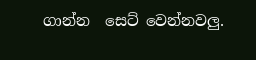ගාන්න  සෙට් වෙන්නවලු.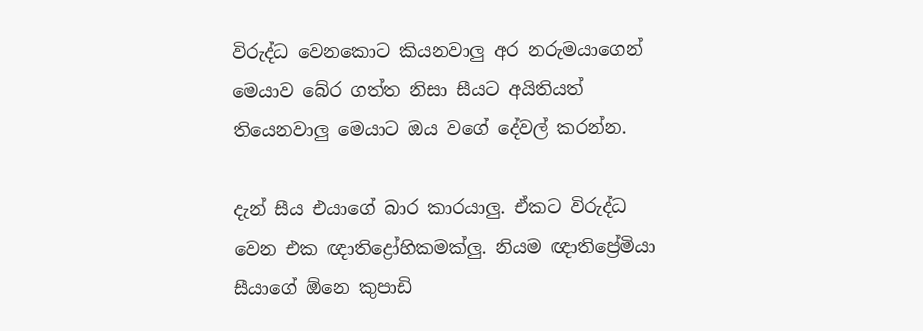විරුද්ධ වෙනකොට කියනවාලු අර නරුමයාගෙන් මෙයාව බේර ගත්ත නිසා සීයට අයිතියත් තියෙනවාලු මෙයාට ඔය වගේ දේවල් කරන්න.

දැන් සීය එයාගේ බාර කාරයාලු. ඒකට විරුද්ධ වෙන එක ඥාතිද්‍රෝහිකමක්ලු. නියම ඥාතිප්‍රේමියා සීයාගේ ඕනෙ කුපාඩි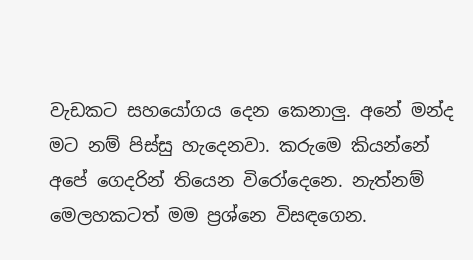වැඩකට සහයෝගය දෙන කෙනාලු. අනේ මන්ද මට නම් පිස්සු හැදෙනවා. කරුමෙ කියන්නේ අපේ ගෙදරින් තියෙන විරෝදෙනෙ. නැත්නම් මෙලහකටත් මම ප්‍රශ්නෙ විසඳගෙන.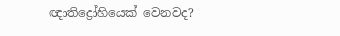ඥාතිද්‍රෝහියෙක් වෙනවද?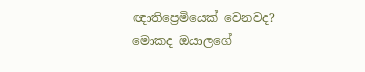ඥාතිප්‍රෙමියෙක් වෙනවද? මොකද ඔයාලගේ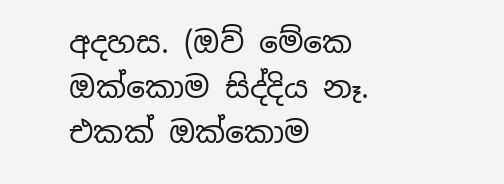අදහස. (ඔව් මේකෙ ඔක්කොම සිද්දිය නෑ. එකක් ඔක්කොම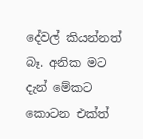දේවල් කියන්නත් බෑ. අනික මට දැන් මේකට කොටන එක්ත්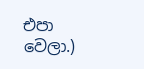එපා වෙලා.)